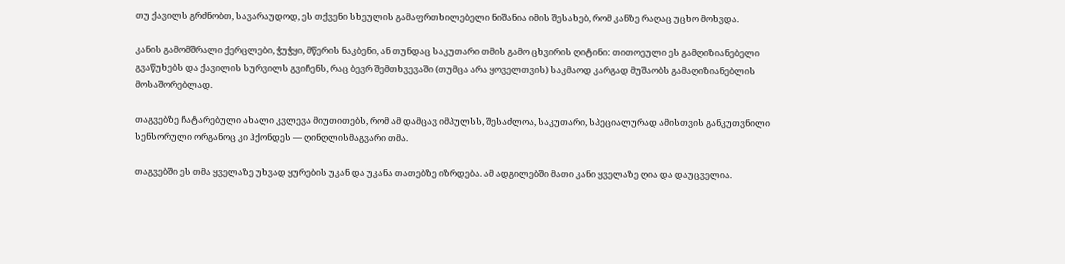თუ ქავილს გრძნობთ, სავარაუდოდ, ეს თქვენი სხეულის გამაფრთხილებელი ნიშანია იმის შესახებ, რომ კანზე რაღაც უცხო მოხვდა.

კანის გამომშრალი ქერცლები, ჭუჭყი, მწერის ნაკბენი, ან თუნდაც საკუთარი თმის გამო ცხვირის ღიტინი: თითოეული ეს გამღიზიანებელი გვაწუხებს და ქავილის სურვილს გვიჩენს, რაც ბევრ შემთხვევაში (თუმცა არა ყოველთვის) საკმაოდ კარგად მუშაობს გამაღიზიანებლის მოსაშორებლად.

თაგვებზე ჩატარებული ახალი კვლევა მიუთითებს, რომ ამ დამცავ იმპულსს, შესაძლოა, საკუთარი, სპეციალურად ამისთვის განკუთვნილი სენსორული ორგანოც კი ჰქონდეს — ღინღლისმაგვარი თმა.

თაგვებში ეს თმა ყველაზე უხვად ყურების უკან და უკანა თათებზე იზრდება. ამ ადგილებში მათი კანი ყველაზე ღია და დაუცველია.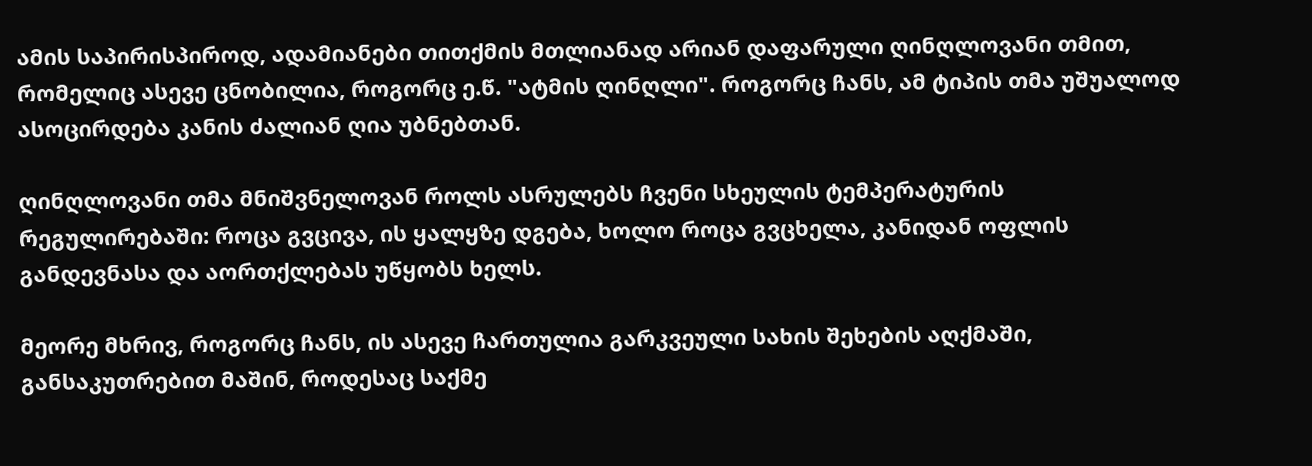ამის საპირისპიროდ, ადამიანები თითქმის მთლიანად არიან დაფარული ღინღლოვანი თმით, რომელიც ასევე ცნობილია, როგორც ე.წ. "ატმის ღინღლი". როგორც ჩანს, ამ ტიპის თმა უშუალოდ ასოცირდება კანის ძალიან ღია უბნებთან.

ღინღლოვანი თმა მნიშვნელოვან როლს ასრულებს ჩვენი სხეულის ტემპერატურის რეგულირებაში: როცა გვცივა, ის ყალყზე დგება, ხოლო როცა გვცხელა, კანიდან ოფლის განდევნასა და აორთქლებას უწყობს ხელს.

მეორე მხრივ, როგორც ჩანს, ის ასევე ჩართულია გარკვეული სახის შეხების აღქმაში, განსაკუთრებით მაშინ, როდესაც საქმე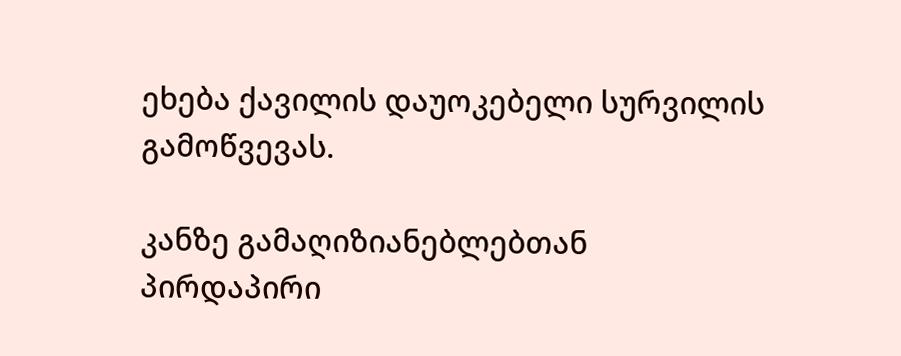ეხება ქავილის დაუოკებელი სურვილის გამოწვევას.

კანზე გამაღიზიანებლებთან პირდაპირი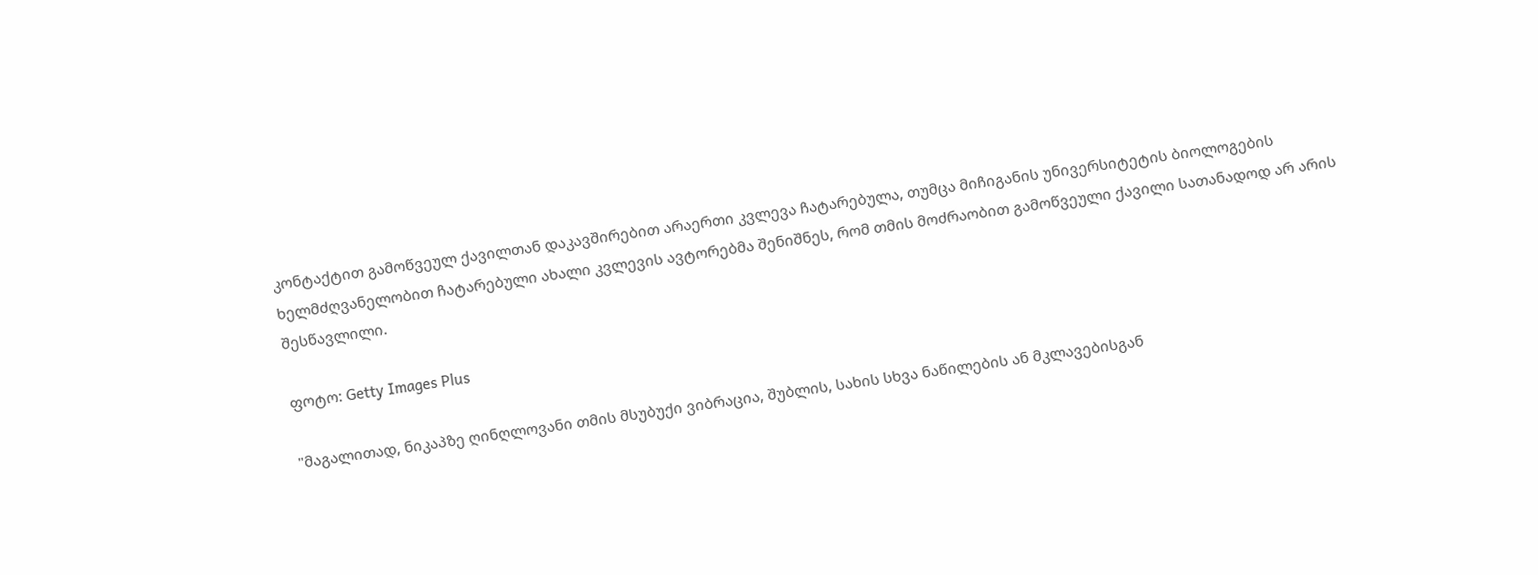კონტაქტით გამოწვეულ ქავილთან დაკავშირებით არაერთი კვლევა ჩატარებულა, თუმცა მიჩიგანის უნივერსიტეტის ბიოლოგების ხელმძღვანელობით ჩატარებული ახალი კვლევის ავტორებმა შენიშნეს, რომ თმის მოძრაობით გამოწვეული ქავილი სათანადოდ არ არის შესწავლილი.

ფოტო: Getty Images Plus

"მაგალითად, ნიკაპზე ღინღლოვანი თმის მსუბუქი ვიბრაცია, შუბლის, სახის სხვა ნაწილების ან მკლავებისგან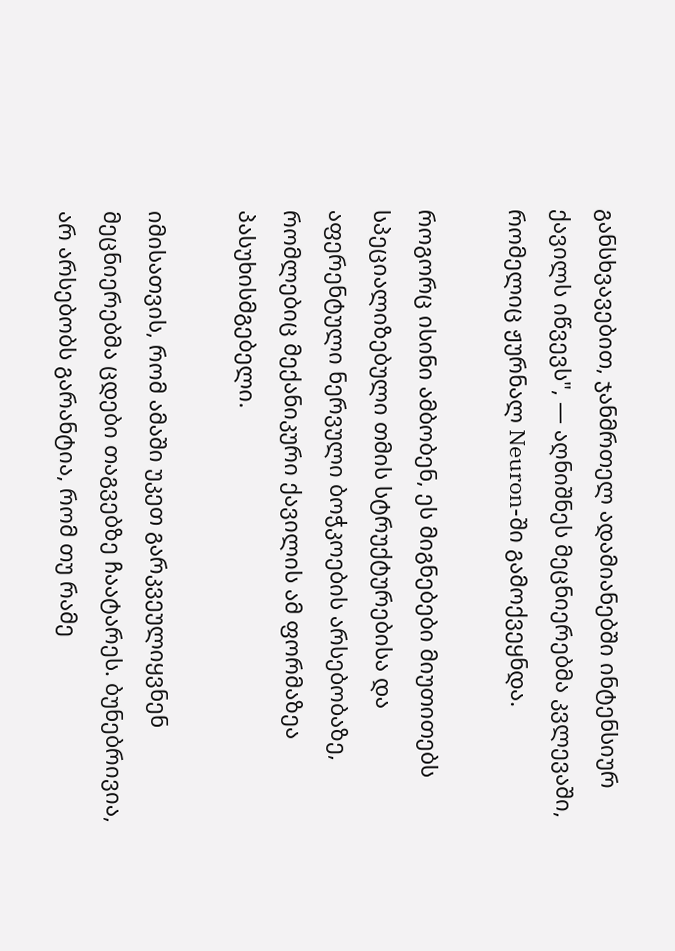განსხვავებით, ჯანმრთელ ადამიანებში ინტენსიურ ქავილს იწვევს", — აღნიშნეს მეცნიერებმა კვლევაში, რომელიც ჟურნალ Neuron-ში გამოქვეყნდა.

როგორც ისინი ამბობენ, ეს მიგნებები მიუთითებს სპეციალიზებული თმის სტრუქტურებისა და აფერენტული ნერვული ბოჭკოების არსებობაზე, რომლებიც მექანიკური ქავილის ამ ფორმაზეა პასუხისმგებელი.

იმისათვის, რომ ამაში უკეთ გარკვეულიყვნენ მეცნიერებმა ცდები თაგვებზე ჩაატარეს. ბუნებრივია, არ არსებობს გარანტია, რომ თუ რამე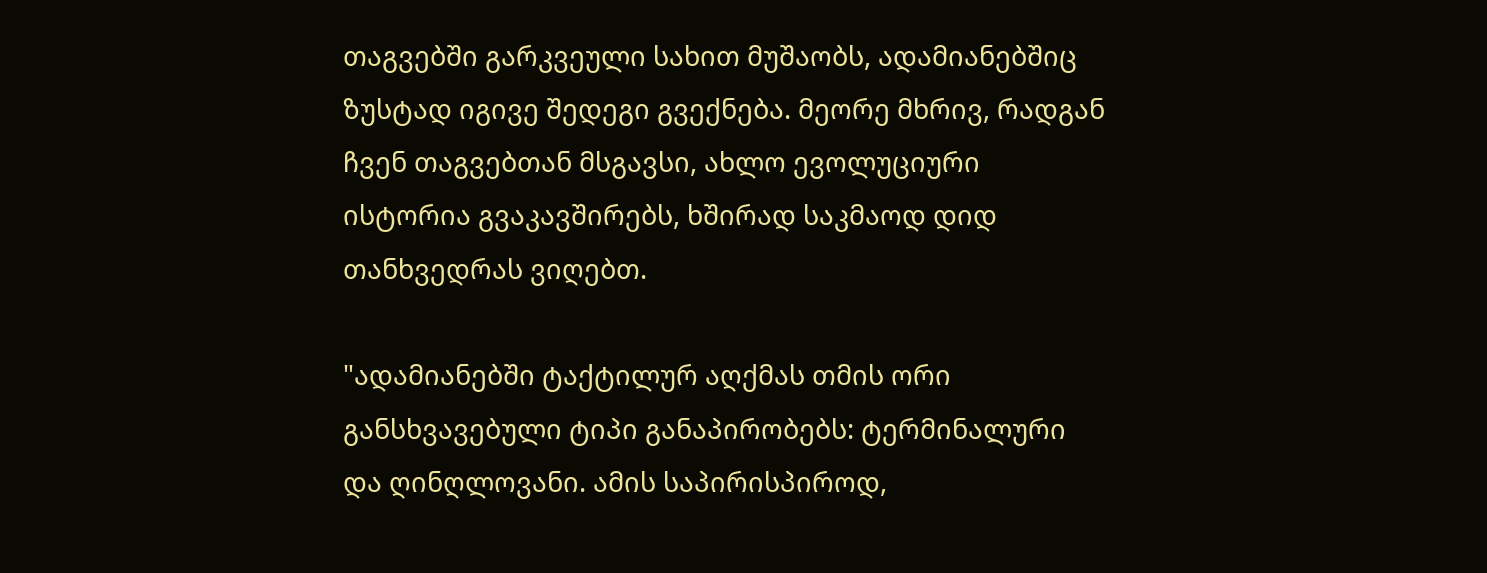თაგვებში გარკვეული სახით მუშაობს, ადამიანებშიც ზუსტად იგივე შედეგი გვექნება. მეორე მხრივ, რადგან ჩვენ თაგვებთან მსგავსი, ახლო ევოლუციური ისტორია გვაკავშირებს, ხშირად საკმაოდ დიდ თანხვედრას ვიღებთ.

"ადამიანებში ტაქტილურ აღქმას თმის ორი განსხვავებული ტიპი განაპირობებს: ტერმინალური და ღინღლოვანი. ამის საპირისპიროდ,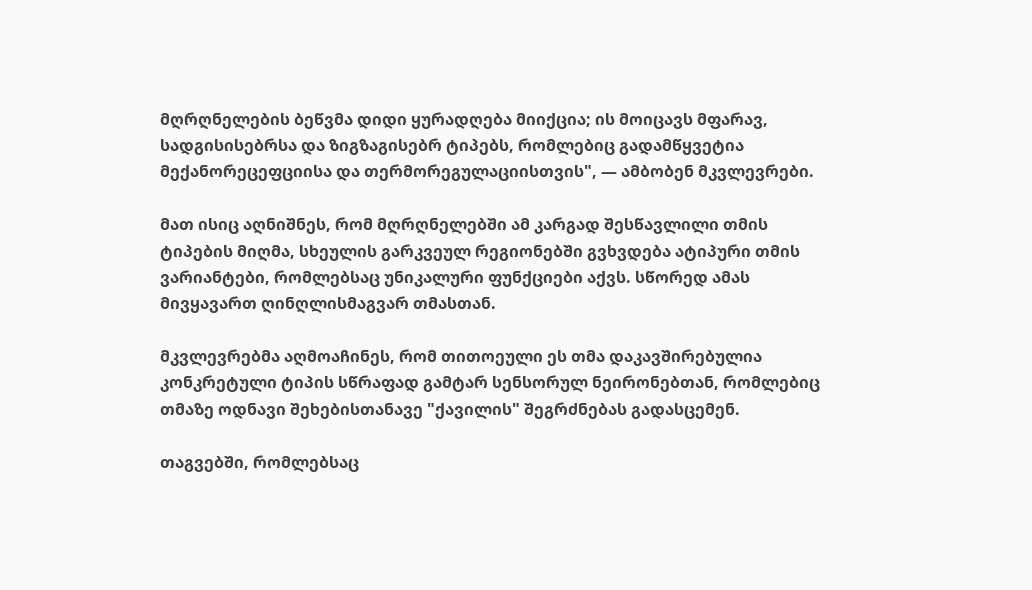მღრღნელების ბეწვმა დიდი ყურადღება მიიქცია; ის მოიცავს მფარავ, სადგისისებრსა და ზიგზაგისებრ ტიპებს, რომლებიც გადამწყვეტია მექანორეცეფციისა და თერმორეგულაციისთვის", — ამბობენ მკვლევრები.

მათ ისიც აღნიშნეს, რომ მღრღნელებში ამ კარგად შესწავლილი თმის ტიპების მიღმა, სხეულის გარკვეულ რეგიონებში გვხვდება ატიპური თმის ვარიანტები, რომლებსაც უნიკალური ფუნქციები აქვს. სწორედ ამას მივყავართ ღინღლისმაგვარ თმასთან.

მკვლევრებმა აღმოაჩინეს, რომ თითოეული ეს თმა დაკავშირებულია კონკრეტული ტიპის სწრაფად გამტარ სენსორულ ნეირონებთან, რომლებიც თმაზე ოდნავი შეხებისთანავე "ქავილის" შეგრძნებას გადასცემენ.

თაგვებში, რომლებსაც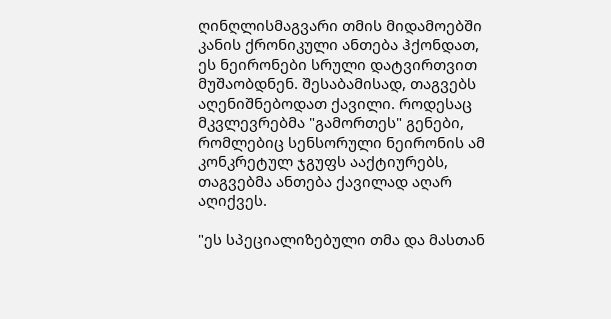ღინღლისმაგვარი თმის მიდამოებში კანის ქრონიკული ანთება ჰქონდათ, ეს ნეირონები სრული დატვირთვით მუშაობდნენ. შესაბამისად, თაგვებს აღენიშნებოდათ ქავილი. როდესაც მკვლევრებმა "გამორთეს" გენები, რომლებიც სენსორული ნეირონის ამ კონკრეტულ ჯგუფს ააქტიურებს, თაგვებმა ანთება ქავილად აღარ აღიქვეს.

"ეს სპეციალიზებული თმა და მასთან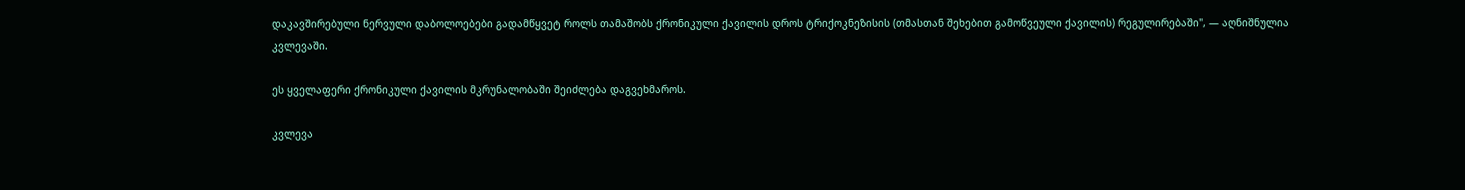დაკავშირებული ნერვული დაბოლოებები გადამწყვეტ როლს თამაშობს ქრონიკული ქავილის დროს ტრიქოკნეზისის (თმასთან შეხებით გამოწვეული ქავილის) რეგულირებაში", — აღნიშნულია კვლევაში.

ეს ყველაფერი ქრონიკული ქავილის მკრუნალობაში შეიძლება დაგვეხმაროს.

კვლევა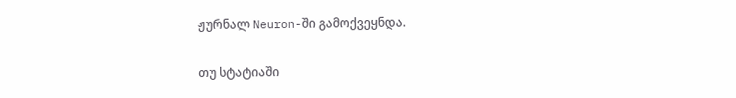ჟურნალ Neuron-ში გამოქვეყნდა.

თუ სტატიაში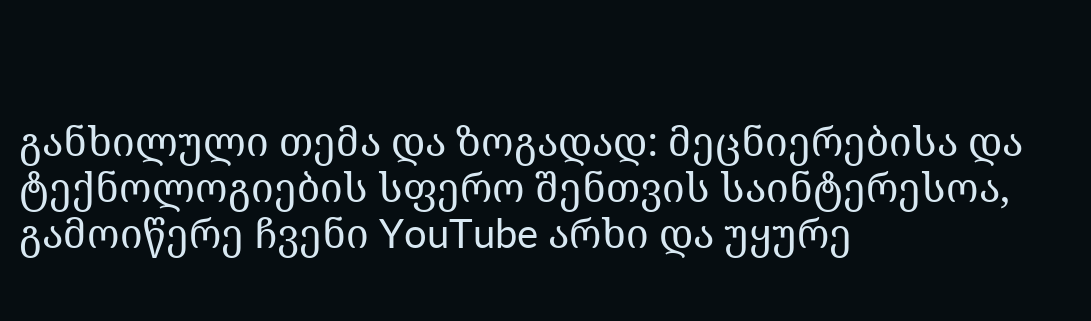განხილული თემა და ზოგადად: მეცნიერებისა და ტექნოლოგიების სფერო შენთვის საინტერესოა, გამოიწერე ჩვენი YouTube არხი და უყურე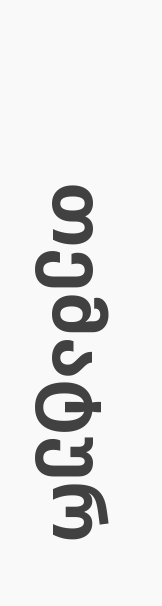თემატურ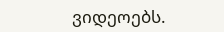ვიდეოებს.